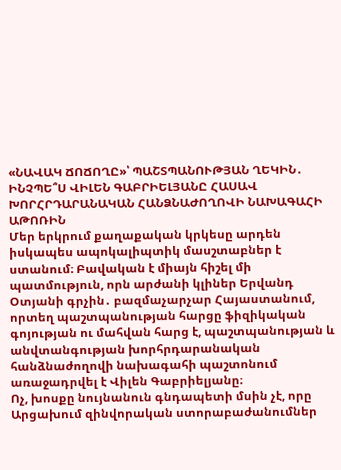«ՆԱՎԱԿ ՃՈՃՈՂԸ»՝ ՊԱՇՏՊԱՆՈՒԹՅԱՆ ՂԵԿԻՆ․ ԻՆՉՊԵ՞Ս ՎԻԼԵՆ ԳԱԲՐԻԵԼՅԱՆԸ ՀԱՍԱՎ ԽՈՐՀՐԴԱՐԱՆԱԿԱՆ ՀԱՆՁՆԱԺՈՂՈՎԻ ՆԱԽԱԳԱՀԻ ԱԹՈՌԻՆ
Մեր երկրում քաղաքական կրկեսը արդեն իսկապես ապոկալիպտիկ մասշտաբներ է ստանում։ Բավական է միայն հիշել մի պատմություն, որն արժանի կլիներ Երվանդ Օտյանի գրչին․ բազմաչարչար Հայաստանում, որտեղ պաշտպանության հարցը ֆիզիկական գոյության ու մահվան հարց է, պաշտպանության և անվտանգության խորհրդարանական հանձնաժողովի նախագահի պաշտոնում առաջադրվել է Վիլեն Գաբրիելյանը։
Ոչ, խոսքը նույնանուն գնդապետի մսին չէ, որը Արցախում զինվորական ստորաբաժանումներ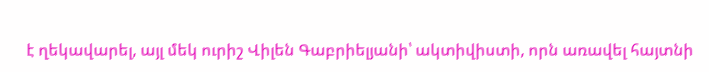է ղեկավարել, այլ մեկ ուրիշ Վիլեն Գաբրիելյանի՝ ակտիվիստի, որն առավել հայտնի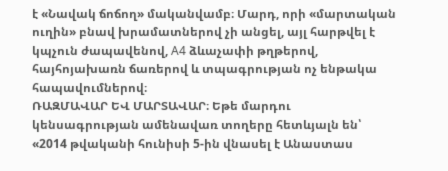է «Նավակ ճոճող» մականվամբ։ Մարդ, որի «մարտական ուղին» բնավ խրամատներով չի անցել, այլ հարթվել է կպչուն ժապավենով, A4 ձևաչափի թղթերով, հայհոյախառն ճառերով և տպագրության ոչ ենթակա հապավումներով։
ՌԱԶՄԱՎԱՐ ԵՎ ՄԱՐՏԱՎԱՐ։ Եթե մարդու կենսագրության ամենավառ տողերը հետևյալն են՝ «2014 թվականի հունիսի 5-ին վնասել է Անաստաս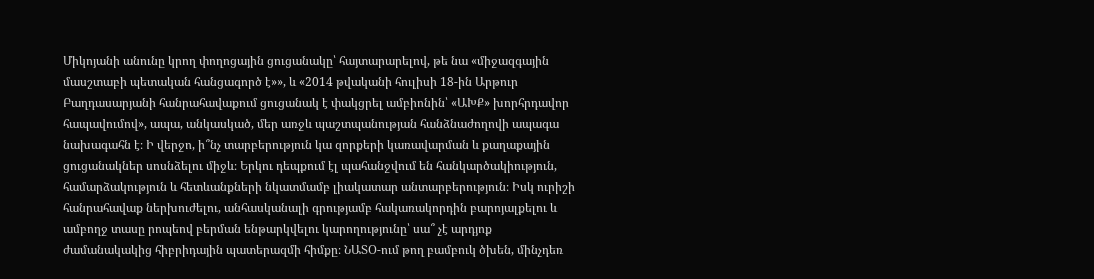Միկոյանի անունը կրող փողոցային ցուցանակը՝ հայտարարելով, թե նա «միջազգային մասշտաբի պետական հանցագործ է»», և «2014 թվականի հուլիսի 18-ին Արթուր Բաղդասարյանի հանրահավաքում ցուցանակ է փակցրել ամբիոնին՝ «ԱԽՔ» խորհրդավոր հապավումով», ապա, անկասկած, մեր առջև պաշտպանության հանձնաժողովի ապագա նախագահն է։ Ի վերջո, ի՞նչ տարբերություն կա զորքերի կառավարման և քաղաքային ցուցանակներ սոսնձելու միջև։ Երկու դեպքում էլ պահանջվում են հանկարծակիություն, համարձակություն և հետևանքների նկատմամբ լիակատար անտարբերություն։ Իսկ ուրիշի հանրահավաք ներխուժելու, անհասկանալի գրությամբ հակառակորդին բարոյալքելու և ամբողջ տասը րոպեով բերման ենթարկվելու կարողությունը՝ սա՞ չէ արդյոք ժամանակակից հիբրիդային պատերազմի հիմքը։ ՆԱՏՕ-ում թող բամբուկ ծխեն, մինչդեռ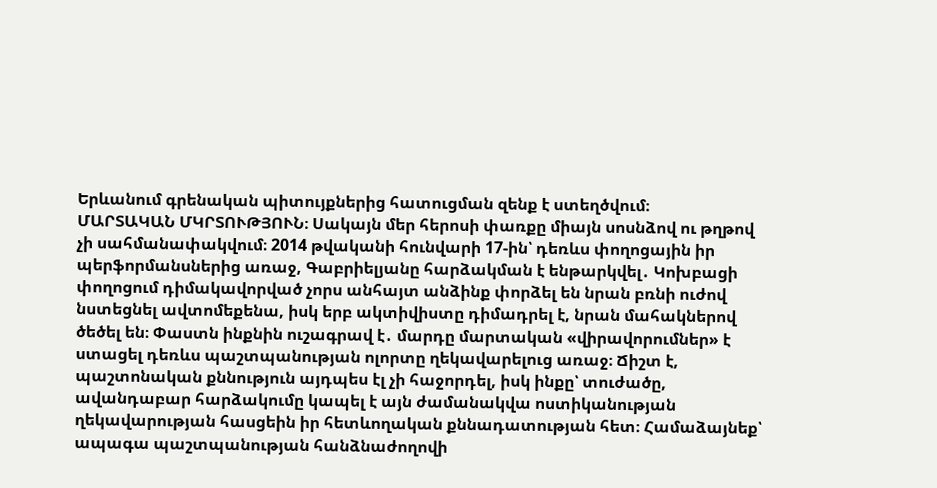Երևանում գրենական պիտույքներից հատուցման զենք է ստեղծվում։
ՄԱՐՏԱԿԱՆ ՄԿՐՏՈՒԹՅՈՒՆ։ Սակայն մեր հերոսի փառքը միայն սոսնձով ու թղթով չի սահմանափակվում։ 2014 թվականի հունվարի 17-ին՝ դեռևս փողոցային իր պերֆորմանսներից առաջ, Գաբրիելյանը հարձակման է ենթարկվել․ Կոխբացի փողոցում դիմակավորված չորս անհայտ անձինք փորձել են նրան բռնի ուժով նստեցնել ավտոմեքենա, իսկ երբ ակտիվիստը դիմադրել է, նրան մահակներով ծեծել են։ Փաստն ինքնին ուշագրավ է․ մարդը մարտական «վիրավորումներ» է ստացել դեռևս պաշտպանության ոլորտը ղեկավարելուց առաջ։ Ճիշտ է, պաշտոնական քննություն այդպես էլ չի հաջորդել, իսկ ինքը՝ տուժածը, ավանդաբար հարձակումը կապել է այն ժամանակվա ոստիկանության ղեկավարության հասցեին իր հետևողական քննադատության հետ։ Համաձայնեք՝ ապագա պաշտպանության հանձնաժողովի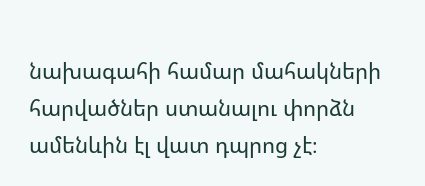նախագահի համար մահակների հարվածներ ստանալու փորձն ամենևին էլ վատ դպրոց չէ։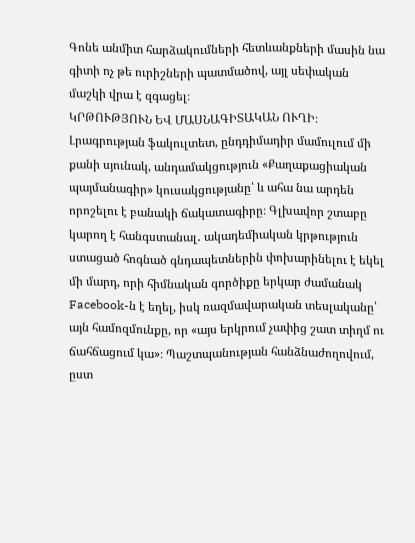Գոնե անմիտ հարձակումների հետևանքների մասին նա գիտի ոչ թե ուրիշների պատմածով, այլ սեփական մաշկի վրա է զգացել։
ԿՐԹՈՒԹՅՈՒՆ ԵՎ ՄԱՍՆԱԳԻՏԱԿԱՆ ՈՒՂԻ։ Լրագրության ֆակուլտետ, ընդդիմադիր մամուլում մի քանի սյունակ, անդամակցություն «Քաղաքացիական պայմանագիր» կուսակցությանը՝ և ահա նա արդեն որոշելու է բանակի ճակատագիրը։ Գլխավոր շտաբը կարող է հանգստանալ․ ակադեմիական կրթություն ստացած հոգնած գնդապետներին փոխարինելու է եկել մի մարդ, որի հիմնական գործիքը երկար ժամանակ Facebook-ն է եղել, իսկ ռազմավարական տեսլականը՝ այն համոզմունքը, որ «այս երկրում չափից շատ տիղմ ու ճահճացում կա»։ Պաշտպանության հանձնաժողովում, ըստ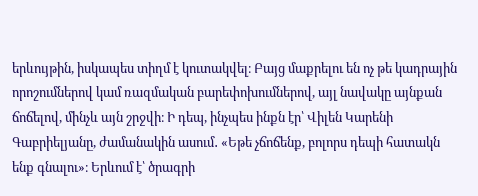երևույթին, իսկապես տիղմ է կուտակվել։ Բայց մաքրելու են ոչ թե կադրային որոշումներով կամ ռազմական բարեփոխումներով, այլ նավակը այնքան ճոճելով, մինչև այն շրջվի։ Ի դեպ, ինչպես ինքն էր՝ Վիլեն Կարենի Գաբրիելյանը, ժամանակին ասում․ «Եթե չճոճենք, բոլորս դեպի հատակն ենք գնալու»։ Երևում է՝ ծրագրի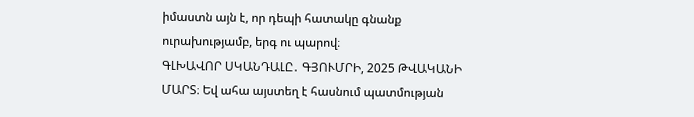իմաստն այն է, որ դեպի հատակը գնանք ուրախությամբ, երգ ու պարով։
ԳԼԽԱՎՈՐ ՍԿԱՆԴԱԼԸ․ ԳՅՈՒՄՐԻ, 2025 ԹՎԱԿԱՆԻ ՄԱՐՏ։ Եվ ահա այստեղ է հասնում պատմության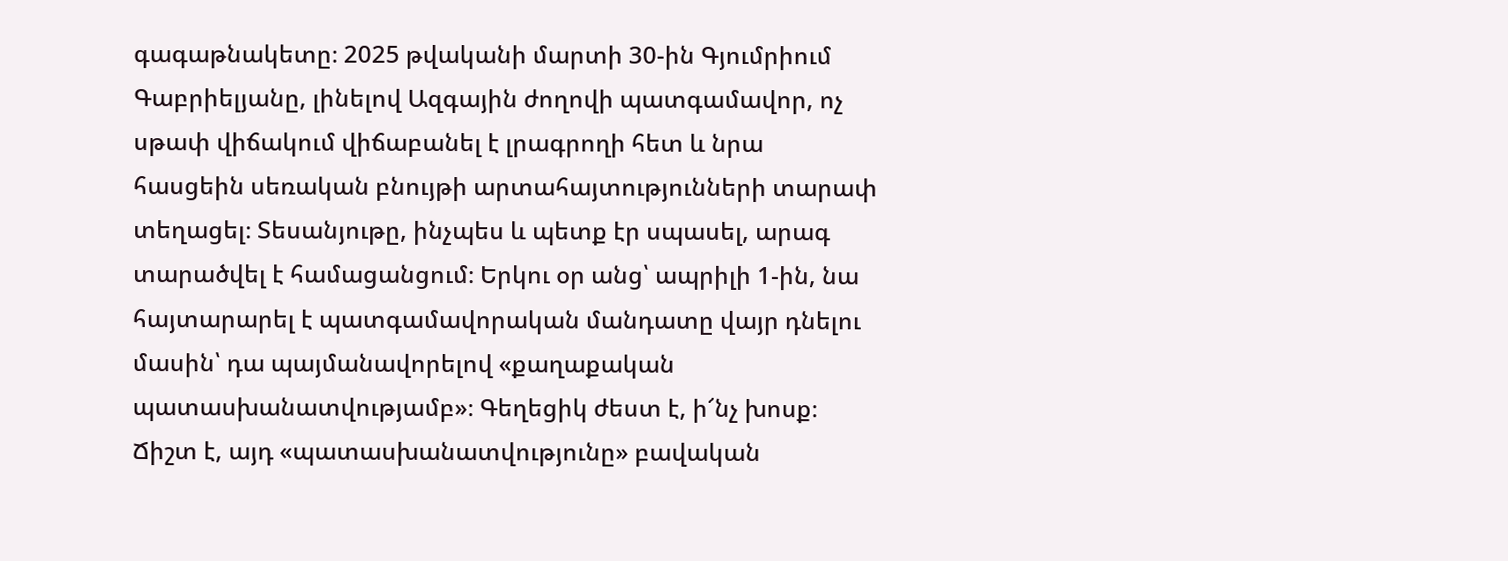գագաթնակետը։ 2025 թվականի մարտի 30-ին Գյումրիում Գաբրիելյանը, լինելով Ազգային ժողովի պատգամավոր, ոչ սթափ վիճակում վիճաբանել է լրագրողի հետ և նրա հասցեին սեռական բնույթի արտահայտությունների տարափ տեղացել։ Տեսանյութը, ինչպես և պետք էր սպասել, արագ տարածվել է համացանցում։ Երկու օր անց՝ ապրիլի 1-ին, նա հայտարարել է պատգամավորական մանդատը վայր դնելու մասին՝ դա պայմանավորելով «քաղաքական պատասխանատվությամբ»։ Գեղեցիկ ժեստ է, ի՜նչ խոսք։ Ճիշտ է, այդ «պատասխանատվությունը» բավական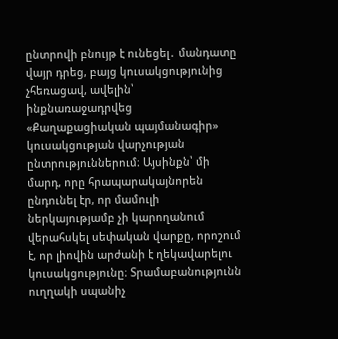ընտրովի բնույթ է ունեցել․ մանդատը վայր դրեց, բայց կուսակցությունից չհեռացավ, ավելին՝ ինքնառաջադրվեց «Քաղաքացիական պայմանագիր» կուսակցության վարչության ընտրություններում։ Այսինքն՝ մի մարդ, որը հրապարակայնորեն ընդունել էր, որ մամուլի ներկայությամբ չի կարողանում վերահսկել սեփական վարքը, որոշում է, որ լիովին արժանի է ղեկավարելու կուսակցությունը։ Տրամաբանությունն ուղղակի սպանիչ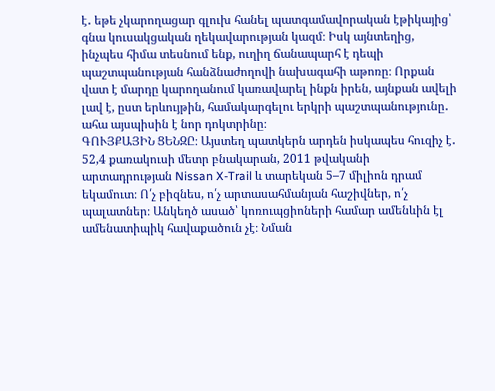է․ եթե չկարողացար գլուխ հանել պատգամավորական էթիկայից՝ գնա կուսակցական ղեկավարության կազմ։ Իսկ այնտեղից, ինչպես հիմա տեսնում ենք, ուղիղ ճանապարհ է դեպի պաշտպանության հանձնաժողովի նախագահի աթոռը։ Որքան վատ է մարդը կարողանում կառավարել ինքն իրեն, այնքան ավելի լավ է, ըստ երևույթին, համակարգելու երկրի պաշտպանությունը․ ահա այսպիսին է նոր դոկտրինը։
ԳՈՒՅՔԱՅԻՆ ՑԵՆԶԸ։ Այստեղ պատկերն արդեն իսկապես հուզիչ է․ 52,4 քառակուսի մետր բնակարան, 2011 թվականի արտադրության Nissan X-Trail և տարեկան 5–7 միլիոն դրամ եկամուտ։ Ո՛չ բիզնես, ո՛չ արտասահմանյան հաշիվներ, ո՛չ պալատներ։ Անկեղծ ասած՝ կոռուպցիոների համար ամենևին էլ ամենատիպիկ հավաքածուն չէ։ Նման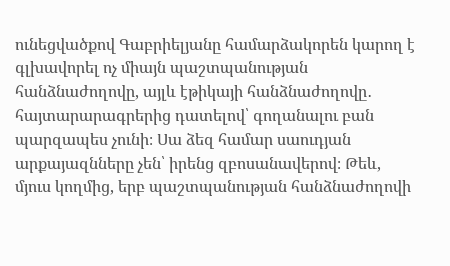ունեցվածքով Գաբրիելյանը համարձակորեն կարող է գլխավորել ոչ միայն պաշտպանության հանձնաժողովը, այլև էթիկայի հանձնաժողովը․ հայտարարագրերից դատելով՝ գողանալու բան պարզապես չունի։ Սա ձեզ համար սաուդյան արքայազնները չեն՝ իրենց զբոսանավերով։ Թեև, մյուս կողմից, երբ պաշտպանության հանձնաժողովի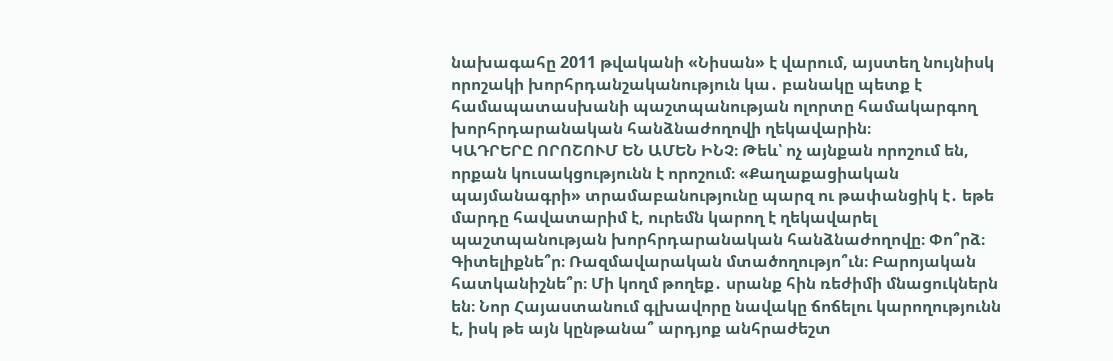նախագահը 2011 թվականի «Նիսան» է վարում, այստեղ նույնիսկ որոշակի խորհրդանշականություն կա․ բանակը պետք է համապատասխանի պաշտպանության ոլորտը համակարգող խորհրդարանական հանձնաժողովի ղեկավարին։
ԿԱԴՐԵՐԸ ՈՐՈՇՈՒՄ ԵՆ ԱՄԵՆ ԻՆՉ։ Թեև՝ ոչ այնքան որոշում են, որքան կուսակցությունն է որոշում։ «Քաղաքացիական պայմանագրի» տրամաբանությունը պարզ ու թափանցիկ է․ եթե մարդը հավատարիմ է, ուրեմն կարող է ղեկավարել պաշտպանության խորհրդարանական հանձնաժողովը։ Փո՞րձ։ Գիտելիքնե՞ր։ Ռազմավարական մտածողությո՞ւն։ Բարոյական հատկանիշնե՞ր։ Մի կողմ թողեք․ սրանք հին ռեժիմի մնացուկներն են։ Նոր Հայաստանում գլխավորը նավակը ճոճելու կարողությունն է, իսկ թե այն կընթանա՞ արդյոք անհրաժեշտ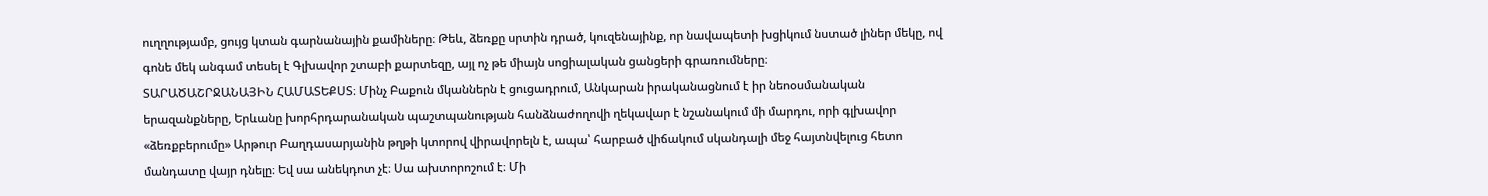ուղղությամբ, ցույց կտան գարնանային քամիները։ Թեև, ձեռքը սրտին դրած, կուզենայինք, որ նավապետի խցիկում նստած լիներ մեկը, ով գոնե մեկ անգամ տեսել է Գլխավոր շտաբի քարտեզը, այլ ոչ թե միայն սոցիալական ցանցերի գրառումները։
ՏԱՐԱԾԱՇՐՋԱՆԱՅԻՆ ՀԱՄԱՏԵՔՍՏ։ Մինչ Բաքուն մկաններն է ցուցադրում, Անկարան իրականացնում է իր նեոօսմանական երազանքները, Երևանը խորհրդարանական պաշտպանության հանձնաժողովի ղեկավար է նշանակում մի մարդու, որի գլխավոր «ձեռքբերումը» Արթուր Բաղդասարյանին թղթի կտորով վիրավորելն է, ապա՝ հարբած վիճակում սկանդալի մեջ հայտնվելուց հետո մանդատը վայր դնելը։ Եվ սա անեկդոտ չէ։ Սա ախտորոշում է։ Մի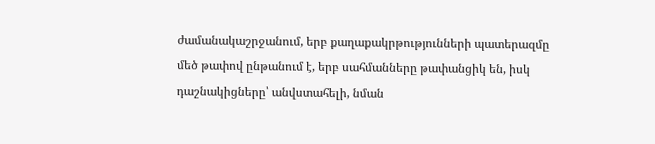ժամանակաշրջանում, երբ քաղաքակրթությունների պատերազմը մեծ թափով ընթանում է, երբ սահմանները թափանցիկ են, իսկ դաշնակիցները՝ անվստահելի, նման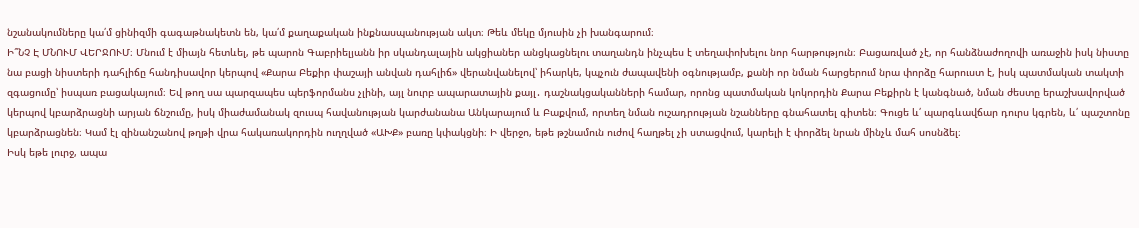նշանակումները կա՛մ ցինիզմի գագաթնակետն են, կա՛մ քաղաքական ինքնասպանության ակտ։ Թեև մեկը մյուսին չի խանգարում։
Ի՞ՆՉ Է ՄՆՈՒՄ ՎԵՐՋՈՒՄ։ Մնում է միայն հետևել, թե պարոն Գաբրիելյանն իր սկանդալային ակցիաներ անցկացնելու տաղանդն ինչպես է տեղափոխելու նոր հարթություն։ Բացառված չէ, որ հանձնաժողովի առաջին իսկ նիստը նա բացի նիստերի դահլիճը հանդիսավոր կերպով «Քարա Բեքիր փաշայի անվան դահլիճ» վերանվանելով՝ իհարկե, կպչուն ժապավենի օգնությամբ, քանի որ նման հարցերում նրա փորձը հարուստ է, իսկ պատմական տակտի զգացումը՝ իսպառ բացակայում։ Եվ թող սա պարզապես պերֆորմանս չլինի, այլ նուրբ ապարատային քայլ․ դաշնակցականների համար, որոնց պատմական կոկորդին Քարա Բեքիրն է կանգնած, նման ժեստը երաշխավորված կերպով կբարձրացնի արյան ճնշումը, իսկ միաժամանակ զուսպ հավանության կարժանանա Անկարայում և Բաքվում, որտեղ նման ուշադրության նշանները գնահատել գիտեն։ Գուցե և՛ պարգևավճար դուրս կգրեն, և՛ պաշտոնը կբարձրացնեն։ Կամ էլ զինանշանով թղթի վրա հակառակորդին ուղղված «ԱԽՔ» բառը կփակցնի։ Ի վերջո, եթե թշնամուն ուժով հաղթել չի ստացվում, կարելի է փորձել նրան մինչև մահ սոսնձել։
Իսկ եթե լուրջ, ապա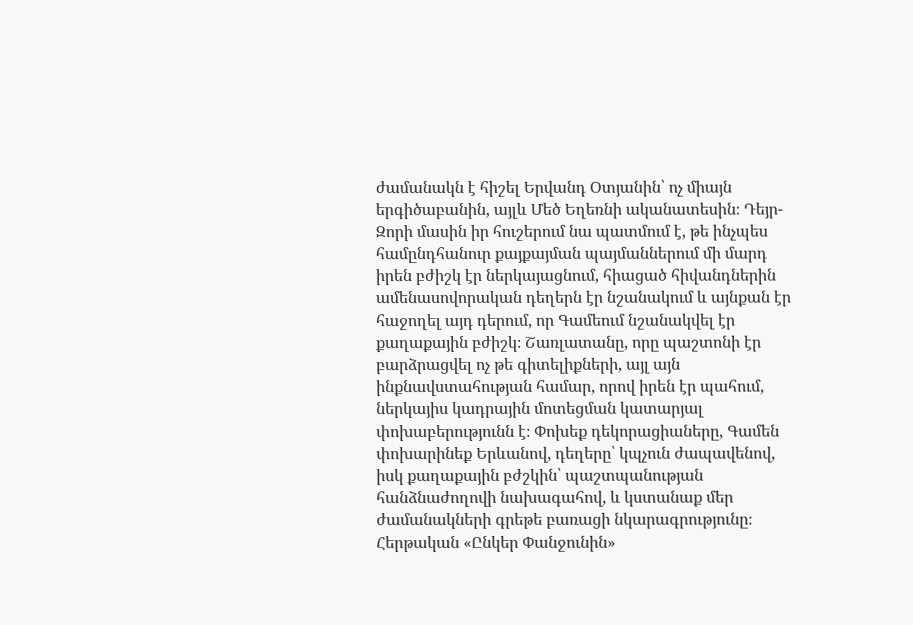ժամանակն է հիշել Երվանդ Օտյանին՝ ոչ միայն երգիծաբանին, այլև Մեծ Եղեռնի ականատեսին։ Դեյր- Զորի մասին իր հուշերում նա պատմում է, թե ինչպես համընդհանուր քայքայման պայմաններում մի մարդ իրեն բժիշկ էր ներկայացնում, հիացած հիվանդներին ամենասովորական դեղերն էր նշանակում և այնքան էր հաջողել այդ դերում, որ Գամեում նշանակվել էր քաղաքային բժիշկ։ Շառլատանը, որը պաշտոնի էր բարձրացվել ոչ թե գիտելիքների, այլ այն ինքնավստահության համար, որով իրեն էր պահում, ներկայիս կադրային մոտեցման կատարյալ փոխաբերությունն է։ Փոխեք դեկորացիաները, Գամեն փոխարինեք Երևանով, դեղերը՝ կպչուն ժապավենով, իսկ քաղաքային բժշկին՝ պաշտպանության հանձնաժողովի նախագահով, և կստանաք մեր ժամանակների գրեթե բառացի նկարագրությունը։
Հերթական «Ընկեր Փանջունին»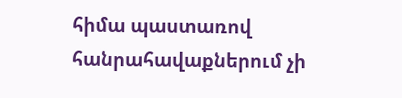հիմա պաստառով հանրահավաքներում չի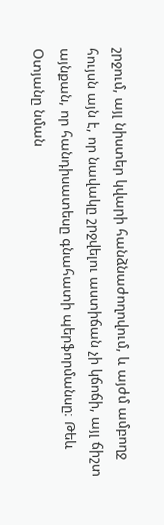շրջում, այլ նիստեր կվարի հանձնաժողովում, և այժմ ամբողջ հույսն այն է, որ նավակը շրջվելու աստիճան չի կճոճի, այլ ճիշտ այնքան, որ հանդիսատեսը գնահատի պերֆորմանսը։ Թեև Օտյանը նման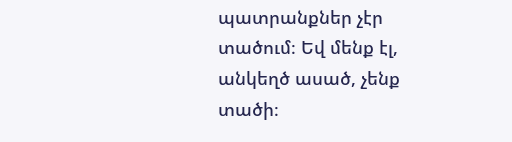պատրանքներ չէր տածում։ Եվ մենք էլ, անկեղծ ասած, չենք տածի։